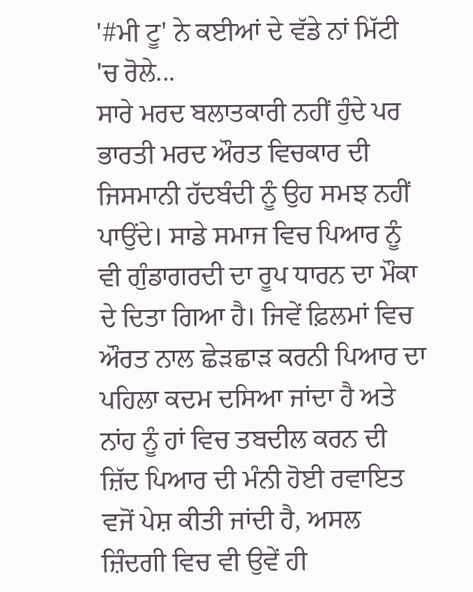'#ਮੀ ਟੂ' ਨੇ ਕਈਆਂ ਦੇ ਵੱਡੇ ਨਾਂ ਮਿੱਟੀ 'ਚ ਰੋਲੇ...
ਸਾਰੇ ਮਰਦ ਬਲਾਤਕਾਰੀ ਨਹੀਂ ਹੁੰਦੇ ਪਰ ਭਾਰਤੀ ਮਰਦ ਔਰਤ ਵਿਚਕਾਰ ਦੀ ਜਿਸਮਾਨੀ ਹੱਦਬੰਦੀ ਨੂੰ ਉਹ ਸਮਝ ਨਹੀਂ ਪਾਉਂਦੇ। ਸਾਡੇ ਸਮਾਜ ਵਿਚ ਪਿਆਰ ਨੂੰ ਵੀ ਗੁੰਡਾਗਰਦੀ ਦਾ ਰੂਪ ਧਾਰਨ ਦਾ ਮੌਕਾ ਦੇ ਦਿਤਾ ਗਿਆ ਹੈ। ਜਿਵੇਂ ਫ਼ਿਲਮਾਂ ਵਿਚ ਔਰਤ ਨਾਲ ਛੇੜਛਾੜ ਕਰਨੀ ਪਿਆਰ ਦਾ ਪਹਿਲਾ ਕਦਮ ਦਸਿਆ ਜਾਂਦਾ ਹੈ ਅਤੇ ਨਾਂਹ ਨੂੰ ਹਾਂ ਵਿਚ ਤਬਦੀਲ ਕਰਨ ਦੀ ਜ਼ਿੱਦ ਪਿਆਰ ਦੀ ਮੰਨੀ ਹੋਈ ਰਵਾਇਤ ਵਜੋਂ ਪੇਸ਼ ਕੀਤੀ ਜਾਂਦੀ ਹੈ, ਅਸਲ ਜ਼ਿੰਦਗੀ ਵਿਚ ਵੀ ਉਵੇਂ ਹੀ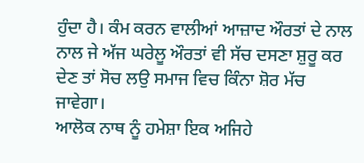ਹੁੰਦਾ ਹੈ। ਕੰਮ ਕਰਨ ਵਾਲੀਆਂ ਆਜ਼ਾਦ ਔਰਤਾਂ ਦੇ ਨਾਲ ਨਾਲ ਜੇ ਅੱਜ ਘਰੇਲੂ ਔਰਤਾਂ ਵੀ ਸੱਚ ਦਸਣਾ ਸ਼ੁਰੂ ਕਰ ਦੇਣ ਤਾਂ ਸੋਚ ਲਉ ਸਮਾਜ ਵਿਚ ਕਿੰਨਾ ਸ਼ੋਰ ਮੱਚ ਜਾਵੇਗਾ।
ਆਲੋਕ ਨਾਥ ਨੂੰ ਹਮੇਸ਼ਾ ਇਕ ਅਜਿਹੇ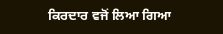ਕਿਰਦਾਰ ਵਜੋਂ ਲਿਆ ਗਿਆ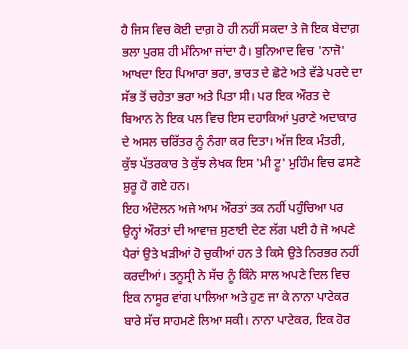ਹੈ ਜਿਸ ਵਿਚ ਕੋਈ ਦਾਗ਼ ਹੋ ਹੀ ਨਹੀਂ ਸਕਦਾ ਤੇ ਜੋ ਇਕ ਬੇਦਾਗ਼ ਭਲਾ ਪੁਰਸ਼ ਹੀ ਮੰਨਿਆ ਜਾਂਦਾ ਹੈ। ਬੁਨਿਆਦ ਵਿਚ 'ਨਾਜੋ' ਆਖਦਾ ਇਹ ਪਿਆਰਾ ਭਰਾ, ਭਾਰਤ ਦੇ ਛੋਟੇ ਅਤੇ ਵੱਡੇ ਪਰਦੇ ਦਾ ਸੱਭ ਤੋਂ ਚਹੇਤਾ ਭਰਾ ਅਤੇ ਪਿਤਾ ਸੀ। ਪਰ ਇਕ ਔਰਤ ਦੇ ਬਿਆਨ ਨੇ ਇਕ ਪਲ ਵਿਚ ਇਸ ਦਹਾਕਿਆਂ ਪੁਰਾਣੇ ਅਦਾਕਾਰ ਦੇ ਅਸਲ ਚਰਿੱਤਰ ਨੂੰ ਨੰਗਾ ਕਰ ਦਿਤਾ। ਅੱਜ ਇਕ ਮੰਤਰੀ, ਕੁੱਝ ਪੱਤਰਕਾਰ ਤੇ ਕੁੱਝ ਲੇਖਕ ਇਸ 'ਮੀ ਟੂ' ਮੁਹਿੰਮ ਵਿਚ ਫਸਣੇ ਸ਼ੁਰੂ ਹੋ ਗਏ ਹਨ।
ਇਹ ਅੰਦੋਲਨ ਅਜੇ ਆਮ ਔਰਤਾਂ ਤਕ ਨਹੀਂ ਪਹੁੰਚਿਆ ਪਰ ਉਨ੍ਹਾਂ ਔਰਤਾਂ ਦੀ ਆਵਾਜ਼ ਸੁਣਾਈ ਦੇਣ ਲੱਗ ਪਈ ਹੈ ਜੋ ਅਪਣੇ ਪੈਰਾਂ ਉਤੇ ਖੜੀਆਂ ਹੋ ਚੁਕੀਆਂ ਹਨ ਤੇ ਕਿਸੇ ਉਤੇ ਨਿਰਭਰ ਨਹੀਂ ਕਰਦੀਆਂ। ਤਨੂਸ੍ਰੀ ਨੇ ਸੱਚ ਨੂੰ ਕਿੰਨੇ ਸਾਲ ਅਪਣੇ ਦਿਲ ਵਿਚ ਇਕ ਨਾਸੂਰ ਵਾਂਗ ਪਾਲਿਆ ਅਤੇ ਹੁਣ ਜਾ ਕੇ ਨਾਨਾ ਪਾਟੇਕਰ ਬਾਰੇ ਸੱਚ ਸਾਹਮਣੇ ਲਿਆ ਸਕੀ। ਨਾਨਾ ਪਾਟੇਕਰ, ਇਕ ਹੋਰ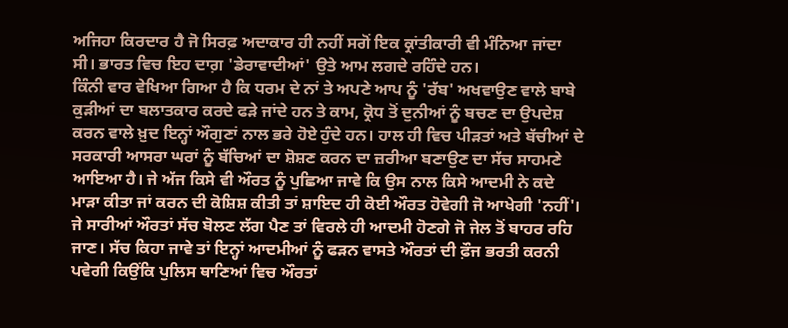ਅਜਿਹਾ ਕਿਰਦਾਰ ਹੈ ਜੋ ਸਿਰਫ਼ ਅਦਾਕਾਰ ਹੀ ਨਹੀਂ ਸਗੋਂ ਇਕ ਕ੍ਰਾਂਤੀਕਾਰੀ ਵੀ ਮੰਨਿਆ ਜਾਂਦਾ ਸੀ। ਭਾਰਤ ਵਿਚ ਇਹ ਦਾਗ਼ 'ਡੇਰਾਵਾਦੀਆਂ' ਉਤੇ ਆਮ ਲਗਦੇ ਰਹਿੰਦੇ ਹਨ।
ਕਿੰਨੀ ਵਾਰ ਵੇਖਿਆ ਗਿਆ ਹੈ ਕਿ ਧਰਮ ਦੇ ਨਾਂ ਤੇ ਅਪਣੇ ਆਪ ਨੂੰ 'ਰੱਬ' ਅਖਵਾਉਣ ਵਾਲੇ ਬਾਬੇ ਕੁੜੀਆਂ ਦਾ ਬਲਾਤਕਾਰ ਕਰਦੇ ਫੜੇ ਜਾਂਦੇ ਹਨ ਤੇ ਕਾਮ, ਕ੍ਰੋਧ ਤੋਂ ਦੁਨੀਆਂ ਨੂੰ ਬਚਣ ਦਾ ਉਪਦੇਸ਼ ਕਰਨ ਵਾਲੇ ਖ਼ੁਦ ਇਨ੍ਹਾਂ ਔਗੁਣਾਂ ਨਾਲ ਭਰੇ ਹੋਏ ਹੁੰਦੇ ਹਨ। ਹਾਲ ਹੀ ਵਿਚ ਪੀੜਤਾਂ ਅਤੇ ਬੱਚੀਆਂ ਦੇ ਸਰਕਾਰੀ ਆਸਰਾ ਘਰਾਂ ਨੂੰ ਬੱਚਿਆਂ ਦਾ ਸ਼ੋਸ਼ਣ ਕਰਨ ਦਾ ਜ਼ਰੀਆ ਬਣਾਉਣ ਦਾ ਸੱਚ ਸਾਹਮਣੇ ਆਇਆ ਹੈ। ਜੇ ਅੱਜ ਕਿਸੇ ਵੀ ਔਰਤ ਨੂੰ ਪੁਛਿਆ ਜਾਵੇ ਕਿ ਉਸ ਨਾਲ ਕਿਸੇ ਆਦਮੀ ਨੇ ਕਦੇ ਮਾੜਾ ਕੀਤਾ ਜਾਂ ਕਰਨ ਦੀ ਕੋਸ਼ਿਸ਼ ਕੀਤੀ ਤਾਂ ਸ਼ਾਇਦ ਹੀ ਕੋਈ ਔਰਤ ਹੋਵੇਗੀ ਜੋ ਆਖੇਗੀ 'ਨਹੀਂ'।
ਜੇ ਸਾਰੀਆਂ ਔਰਤਾਂ ਸੱਚ ਬੋਲਣ ਲੱਗ ਪੈਣ ਤਾਂ ਵਿਰਲੇ ਹੀ ਆਦਮੀ ਹੋਣਗੇ ਜੋ ਜੇਲ ਤੋਂ ਬਾਹਰ ਰਹਿ ਜਾਣ। ਸੱਚ ਕਿਹਾ ਜਾਵੇ ਤਾਂ ਇਨ੍ਹਾਂ ਆਦਮੀਆਂ ਨੂੰ ਫੜਨ ਵਾਸਤੇ ਔਰਤਾਂ ਦੀ ਫ਼ੌਜ ਭਰਤੀ ਕਰਨੀ ਪਵੇਗੀ ਕਿਉਂਕਿ ਪੁਲਿਸ ਥਾਣਿਆਂ ਵਿਚ ਔਰਤਾਂ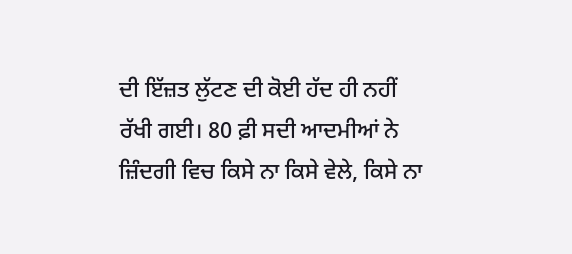ਦੀ ਇੱਜ਼ਤ ਲੁੱਟਣ ਦੀ ਕੋਈ ਹੱਦ ਹੀ ਨਹੀਂ ਰੱਖੀ ਗਈ। 80 ਫ਼ੀ ਸਦੀ ਆਦਮੀਆਂ ਨੇ ਜ਼ਿੰਦਗੀ ਵਿਚ ਕਿਸੇ ਨਾ ਕਿਸੇ ਵੇਲੇ, ਕਿਸੇ ਨਾ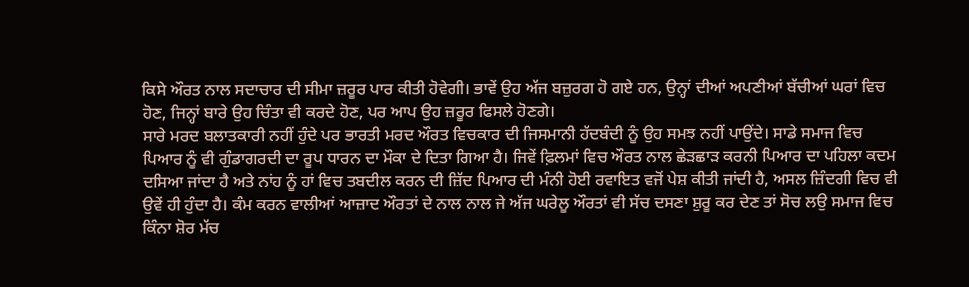ਕਿਸੇ ਔਰਤ ਨਾਲ ਸਦਾਚਾਰ ਦੀ ਸੀਮਾ ਜ਼ਰੂਰ ਪਾਰ ਕੀਤੀ ਹੋਵੇਗੀ। ਭਾਵੇਂ ਉਹ ਅੱਜ ਬਜ਼ੁਰਗ ਹੋ ਗਏ ਹਨ, ਉਨ੍ਹਾਂ ਦੀਆਂ ਅਪਣੀਆਂ ਬੱਚੀਆਂ ਘਰਾਂ ਵਿਚ ਹੋਣ, ਜਿਨ੍ਹਾਂ ਬਾਰੇ ਉਹ ਚਿੰਤਾ ਵੀ ਕਰਦੇ ਹੋਣ, ਪਰ ਆਪ ਉਹ ਜ਼ਰੂਰ ਫਿਸਲੇ ਹੋਣਗੇ।
ਸਾਰੇ ਮਰਦ ਬਲਾਤਕਾਰੀ ਨਹੀਂ ਹੁੰਦੇ ਪਰ ਭਾਰਤੀ ਮਰਦ ਔਰਤ ਵਿਚਕਾਰ ਦੀ ਜਿਸਮਾਨੀ ਹੱਦਬੰਦੀ ਨੂੰ ਉਹ ਸਮਝ ਨਹੀਂ ਪਾਉਂਦੇ। ਸਾਡੇ ਸਮਾਜ ਵਿਚ ਪਿਆਰ ਨੂੰ ਵੀ ਗੁੰਡਾਗਰਦੀ ਦਾ ਰੂਪ ਧਾਰਨ ਦਾ ਮੌਕਾ ਦੇ ਦਿਤਾ ਗਿਆ ਹੈ। ਜਿਵੇਂ ਫ਼ਿਲਮਾਂ ਵਿਚ ਔਰਤ ਨਾਲ ਛੇੜਛਾੜ ਕਰਨੀ ਪਿਆਰ ਦਾ ਪਹਿਲਾ ਕਦਮ ਦਸਿਆ ਜਾਂਦਾ ਹੈ ਅਤੇ ਨਾਂਹ ਨੂੰ ਹਾਂ ਵਿਚ ਤਬਦੀਲ ਕਰਨ ਦੀ ਜ਼ਿੱਦ ਪਿਆਰ ਦੀ ਮੰਨੀ ਹੋਈ ਰਵਾਇਤ ਵਜੋਂ ਪੇਸ਼ ਕੀਤੀ ਜਾਂਦੀ ਹੈ, ਅਸਲ ਜ਼ਿੰਦਗੀ ਵਿਚ ਵੀ ਉਵੇਂ ਹੀ ਹੁੰਦਾ ਹੈ। ਕੰਮ ਕਰਨ ਵਾਲੀਆਂ ਆਜ਼ਾਦ ਔਰਤਾਂ ਦੇ ਨਾਲ ਨਾਲ ਜੇ ਅੱਜ ਘਰੇਲੂ ਔਰਤਾਂ ਵੀ ਸੱਚ ਦਸਣਾ ਸ਼ੁਰੂ ਕਰ ਦੇਣ ਤਾਂ ਸੋਚ ਲਉ ਸਮਾਜ ਵਿਚ ਕਿੰਨਾ ਸ਼ੋਰ ਮੱਚ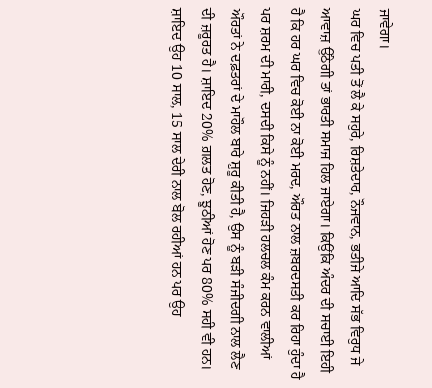ਜਾਵੇਗਾ।
ਘਰ ਵਿਚ ਪਤੀ ਤੋਂ ਲੈ ਕੇ ਸਹੁਰੇ, ਰਿਸ਼ਤੇਦਾਰ, ਨੌਜਵਾਨ, ਭਤੀਜੇ ਆਦਿ ਸੱਭ ਵਿਰੁਧ ਜੇ ਆਵਾਜ਼ ਉੱਠੇਗੀ ਤਾਂ ਭਾਰਤੀ ਸਮਾਜ ਹਿਲ ਜਾਏਗਾ। ਕਿਉਂਕਿ ਅੰਦਰ ਦੀ ਸਚਾਈ ਇਹੀ ਹੈ ਕਿ ਹਰ ਘਰ ਵਿਚ ਕੋਈ ਨਾ ਕੋਈ ਮਰਦ, ਔਰਤ ਨਾਲ ਜ਼ਬਰਦਸਤੀ ਕਰ ਰਿਹਾ ਹੁੰਦਾ ਹੈ ਪਰ ਸ਼ਰਮ ਦੀ ਮਾਰੀ, ਦਸਦੀ ਕਿਸੇ ਨੂੰ ਨਹੀਂ। ਜਿਹੜੀ ਹਲਚਲ ਕੰਮ ਕਰਨ ਵਾਲੀਆਂ ਔਰਤਾਂ ਨੇ ਦਫ਼ਤਰਾਂ ਦੇ ਮਾਹੌਲ ਬਾਰੇ ਸ਼ੁਰੂ ਕੀਤੀ ਹੈ, ਉਸ ਨੂੰ ਬੜੀ ਸੰਜੀਦਗੀ ਨਾਲ ਲੈਣ ਦੀ ਜ਼ਰੂਰਤ ਹੈ। ਸ਼ਾਇਦ 20% ਗ਼ਲਤ ਹੋਣ, ਝੂਠੀਆਂ ਹੋਣ ਪਰ 80% ਸਹੀ ਵੀ ਹਨ। ਸ਼ਾਇਦ ਉਹ 10 ਸਾਲ, 15 ਸਾਲ ਦੇਰੀ ਨਾਲ ਬੋਲ ਰਹੀਆਂ ਹਨ ਪਰ ਉਹ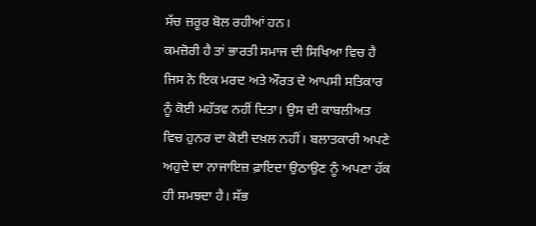ਸੱਚ ਜ਼ਰੂਰ ਬੋਲ ਰਹੀਆਂ ਹਨ।
ਕਮਜ਼ੋਰੀ ਹੈ ਤਾਂ ਭਾਰਤੀ ਸਮਾਜ ਦੀ ਸਿਖਿਆ ਵਿਚ ਹੈ ਜਿਸ ਨੇ ਇਕ ਮਰਦ ਅਤੇ ਔਰਤ ਦੇ ਆਪਸੀ ਸਤਿਕਾਰ ਨੂੰ ਕੋਈ ਮਹੱਤਵ ਨਹੀਂ ਦਿਤਾ। ਉਸ ਦੀ ਕਾਬਲੀਅਤ ਵਿਚ ਹੁਨਰ ਦਾ ਕੋਈ ਦਖ਼ਲ ਨਹੀਂ। ਬਲਾਤਕਾਰੀ ਅਪਣੇ ਅਹੁਦੇ ਦਾ ਨਾਜਾਇਜ਼ ਫ਼ਾਇਦਾ ਉਠਾਉਣ ਨੂੰ ਅਪਣਾ ਹੱਕ ਹੀ ਸਮਝਦਾ ਹੈ। ਸੱਭ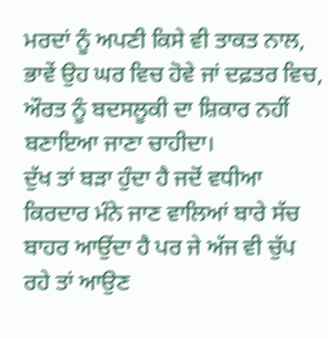ਮਰਦਾਂ ਨੂੰ ਅਪਣੀ ਕਿਸੇ ਵੀ ਤਾਕਤ ਨਾਲ, ਭਾਵੇਂ ਉਹ ਘਰ ਵਿਚ ਹੋਵੇ ਜਾਂ ਦਫ਼ਤਰ ਵਿਚ, ਔਰਤ ਨੂੰ ਬਦਸਲੂਕੀ ਦਾ ਸ਼ਿਕਾਰ ਨਹੀਂ ਬਣਾਇਆ ਜਾਣਾ ਚਾਹੀਦਾ।
ਦੁੱਖ ਤਾਂ ਬੜਾ ਹੁੰਦਾ ਹੈ ਜਦੋਂ ਵਧੀਆ ਕਿਰਦਾਰ ਮੰਨੇ ਜਾਣ ਵਾਲਿਆਂ ਬਾਰੇ ਸੱਚ ਬਾਹਰ ਆਉਂਦਾ ਹੈ ਪਰ ਜੇ ਅੱਜ ਵੀ ਚੁੱਪ ਰਹੇ ਤਾਂ ਆਉਣ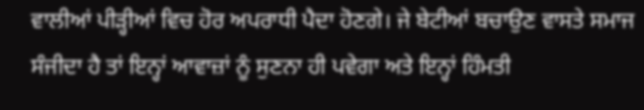ਵਾਲੀਆਂ ਪੀੜ੍ਹੀਆਂ ਵਿਚ ਹੋਰ ਅਪਰਾਧੀ ਪੈਦਾ ਹੋਣਗੇ। ਜੇ ਬੇਟੀਆਂ ਬਚਾਉਣ ਵਾਸਤੇ ਸਮਾਜ ਸੰਜੀਦਾ ਹੈ ਤਾਂ ਇਨ੍ਹਾਂ ਆਵਾਜ਼ਾਂ ਨੂੰ ਸੁਣਨਾ ਹੀ ਪਵੇਗਾ ਅਤੇ ਇਨ੍ਹਾਂ ਹਿੰਮਤੀ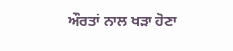ਔਰਤਾਂ ਨਾਲ ਖੜਾ ਹੋਣਾ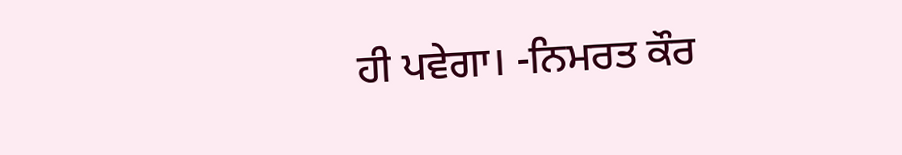ਹੀ ਪਵੇਗਾ। -ਨਿਮਰਤ ਕੌਰ